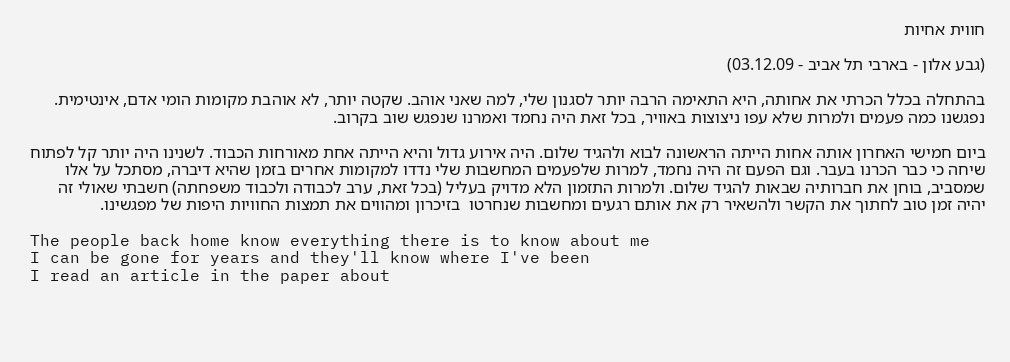חווית אחיות

(גבע אלון - בארבי תל אביב - 03.12.09)

בהתחלה בכלל הכרתי את אחותה, היא התאימה הרבה יותר לסגנון שלי, למה שאני אוהב. שקטה יותר, לא אוהבת מקומות הומי אדם, אינטימית. נפגשנו כמה פעמים ולמרות שלא עפו ניצוצות באוויר, בכל זאת היה נחמד ואמרנו שנפגש שוב בקרוב.

ביום חמישי האחרון אותה אחות הייתה הראשונה לבוא ולהגיד שלום. היה אירוע גדול והיא הייתה אחת מאורחות הכבוד. לשנינו היה יותר קל לפתוח שיחה כי כבר הכרנו בעבר. וגם הפעם זה היה נחמד, למרות שלפעמים המחשבות שלי נדדו למקומות אחרים בזמן שהיא דיברה, מסתכל על אלו שמסביב, בוחן את חברותיה שבאות להגיד שלום. ולמרות התזמון הלא מדויק בעליל (בכל זאת, ערב לכבודה ולכבוד משפחתה) חשבתי שאולי זה יהיה זמן טוב לחתוך את הקשר ולהשאיר רק את אותם רגעים ומחשבות שנחרטו  בזיכרון ומהווים את תמצות החוויות היפות של מפגשינו.

The people back home know everything there is to know about me
I can be gone for years and they'll know where I've been
I read an article in the paper about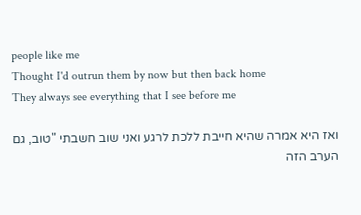people like me
Thought I'd outrun them by now but then back home
They always see everything that I see before me

ואז היא אמרה שהיא חייבת ללכת לרגע ואני שוב חשבתי "טוב, גם הערב הזה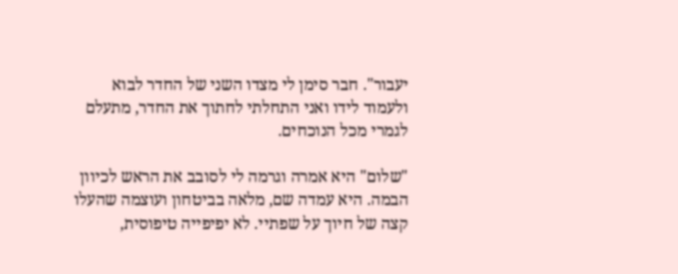יעבור". חבר סימן לי מצדו השני של החדר לבוא ולעמוד לידו ואני התחלתי לחתוך את החדר, מתעלם לגמרי מכל הנוכחים.

"שלום" היא אמרה וגרמה לי לסובב את הראש לכיוון הבמה. היא עמדה שם, מלאה בביטחון ועוצמה שהעלו קצה של חיוך על שפתיי. לא יפיפייה טיפוסית,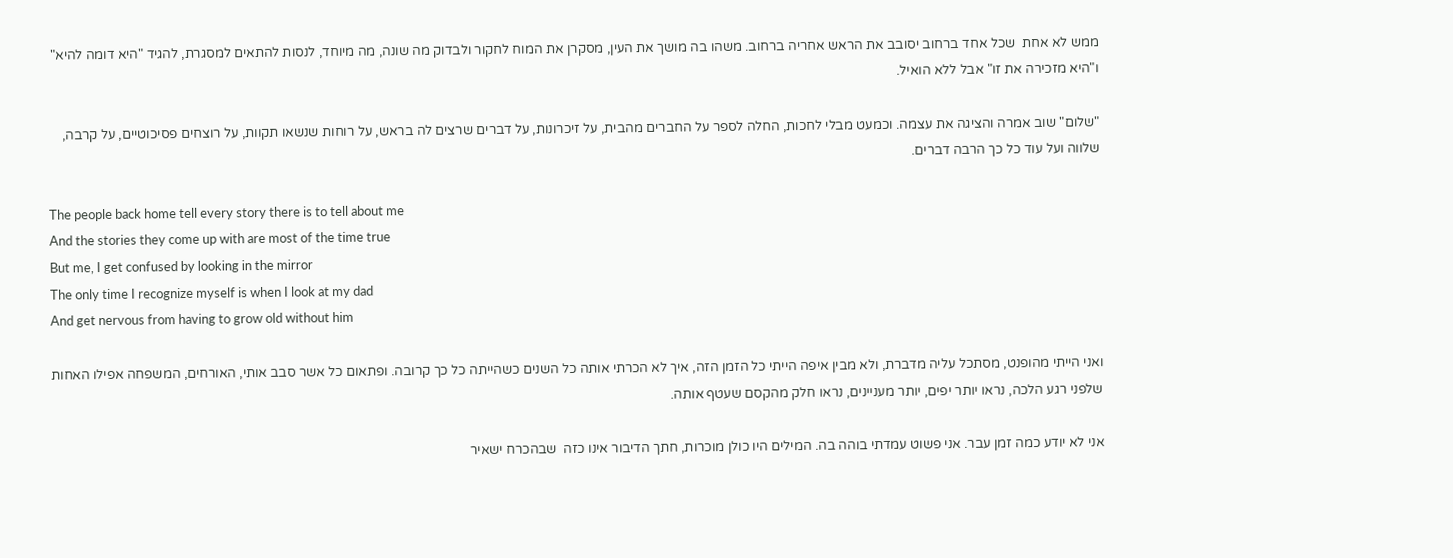ממש לא אחת  שכל אחד ברחוב יסובב את הראש אחריה ברחוב. משהו בה מושך את העין, מסקרן את המוח לחקור ולבדוק מה שונה, מה מיוחד, לנסות להתאים למסגרת, להגיד "היא דומה להיא" ו"היא מזכירה את זו" אבל ללא הואיל.

"שלום" שוב אמרה והציגה את עצמה. וכמעט מבלי לחכות, החלה לספר על החברים מהבית, על זיכרונות, על דברים שרצים לה בראש, על רוחות שנשאו תקוות, על רוצחים פסיכוטיים, על קרבה, שלווה ועל עוד כל כך הרבה דברים.

The people back home tell every story there is to tell about me
And the stories they come up with are most of the time true
But me, I get confused by looking in the mirror
The only time I recognize myself is when I look at my dad
And get nervous from having to grow old without him

ואני הייתי מהופנט, מסתכל עליה מדברת, ולא מבין איפה הייתי כל הזמן הזה, איך לא הכרתי אותה כל השנים כשהייתה כל כך קרובה. ופתאום כל אשר סבב אותי, האורחים, המשפחה אפילו האחות שלפני רגע הלכה, נראו יותר יפים, יותר מעניינים, נראו חלק מהקסם שעטף אותה.

אני לא יודע כמה זמן עבר. אני פשוט עמדתי בוהה בה. המילים היו כולן מוכרות, חתך הדיבור אינו כזה  שבהכרח ישאיר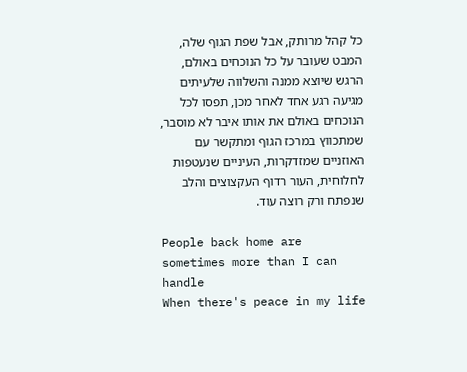כל קהל מרותק, אבל שפת הגוף שלה, המבט שעובר על כל הנוכחים באולם, הרגש שיוצא ממנה והשלווה שלעיתים מגיעה רגע אחד לאחר מכן, תפסו לכל הנוכחים באולם את אותו איבר לא מוסבר, שמתכווץ במרכז הגוף ומתקשר עם האוזניים שמזדקרות, העיניים שנעטפות לחלוחית, העור רדוף העקצוצים והלב שנפתח ורק רוצה עוד.

People back home are sometimes more than I can handle
When there's peace in my life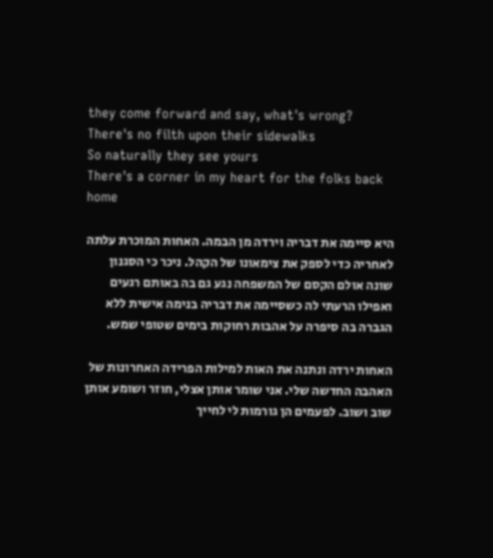they come forward and say, what's wrong?
There's no filth upon their sidewalks
So naturally they see yours
There's a corner in my heart for the folks back home

היא סיימה את דבריה וירדה מן הבמה. האחות המוכרת עלתה לאחריה כדי לספק את צימאונו של הקהל. ניכר כי הסגנון שונה אולם הקסם של המשפחה נגע גם בה באותם רגעים ואפילו הרעתי לה כשסיימה את דבריה בנימה אישית ללא הגברה בה סיפרה על אהבות רחוקות בימים שטופי שמש.

האחות ירדה ונתנה את האות למילות הפרידה האחרונות של האהבה החדשה שלי. אני שומר אותן אצלי, חוזר ושומע אותן שוב ושוב. לפעמים הן גורמות לי לחייך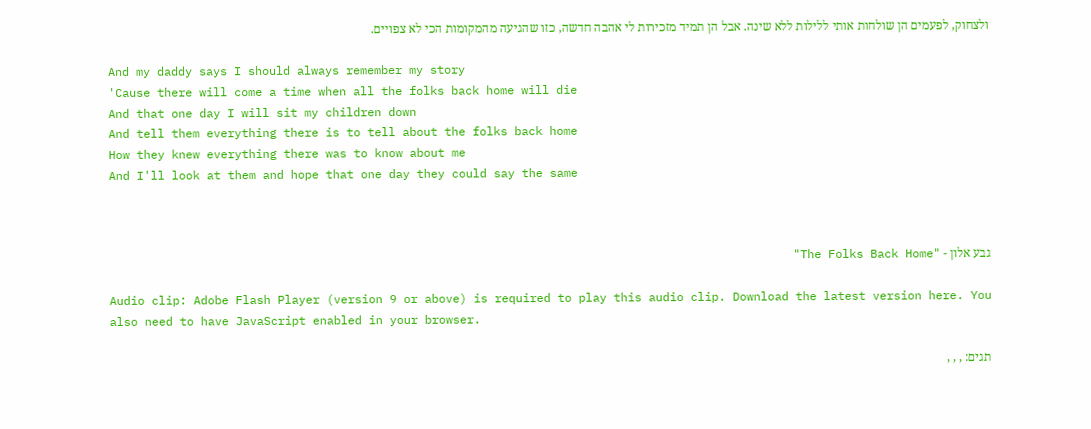ולצחוק, לפעמים הן שולחות אותי ללילות ללא שינה. אבל הן תמיד מזכירות לי אהבה חדשה, כזו שהגיעה מהמקומות הכי לא צפויים.

And my daddy says I should always remember my story
'Cause there will come a time when all the folks back home will die
And that one day I will sit my children down
And tell them everything there is to tell about the folks back home
How they knew everything there was to know about me
And I'll look at them and hope that one day they could say the same



גבע אלון - "The Folks Back Home"

Audio clip: Adobe Flash Player (version 9 or above) is required to play this audio clip. Download the latest version here. You also need to have JavaScript enabled in your browser.

תגים: , , ,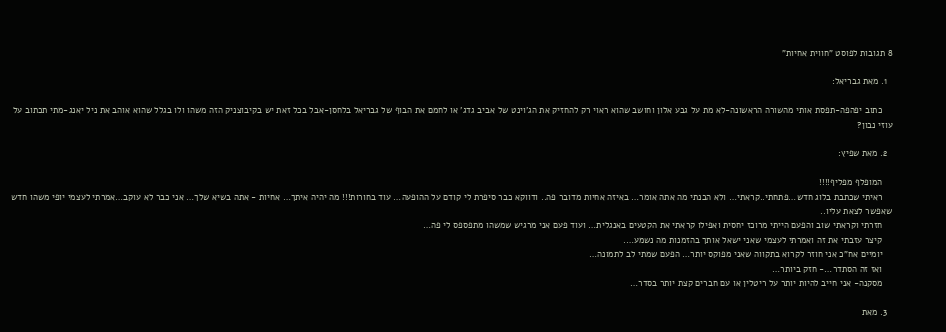8 תגובות לפוסט "חווית אחיות"

  1. מאת גבריאל:

    כתוב יפהפה-תפסת אותי מהשורה הראשונה-לא מת על גבע אלון וחושב שהוא ראוי רק להחזיק את הג'וינט של אביב גדג' או לחמם את הבוף של גבריאל בלחסן-אבל בכל זאת יש בקיבוצניק הזה משהו ולו בגלל שהוא אוהב את ניל יאנג-מתי תכתוב על עוזי נבון?

  2. מאת שפיץ:

    המופלף מפליף!!!!
    ראיתי שכתבת בלוג חדש…פתחתי..קראתי… ולא הבנתי מה אתה אומר… באיזה אחיות מדובר פה.. ודווקא כבר סיפרת לי קודם על ההופעה… עוד בחורות!!! מה יהיה איתך… אחיות - אתה בשיא שלך… אני כבר לא עוקב…אמרתי לעצמי יופי משהו חדש שאפשר לצאת עליו..
    חזרתי וקראתי שוב והפעם הייתי מרוכז יחסית ואפילו קראתי את הקטעים באנגלית… ועוד פעם אני מרגיש שמשהו מתפספס לי פה…
    קיצר עזבתי את זה ואמרתי לעצמי שאני ישאל אותך בהזמנות מה נשמע….
    יומיים אח"כ אני חוזר לקרוא בתקווה שאני מפוקס יותר… הפעם שמתי לב לתמונה…
    ואז זה הסתדר…- חזק ביותר…
    מסקנה- אני חייב להיות יותר על ריטלין או עם חברים קצת יותר בסדר…

  3. מאת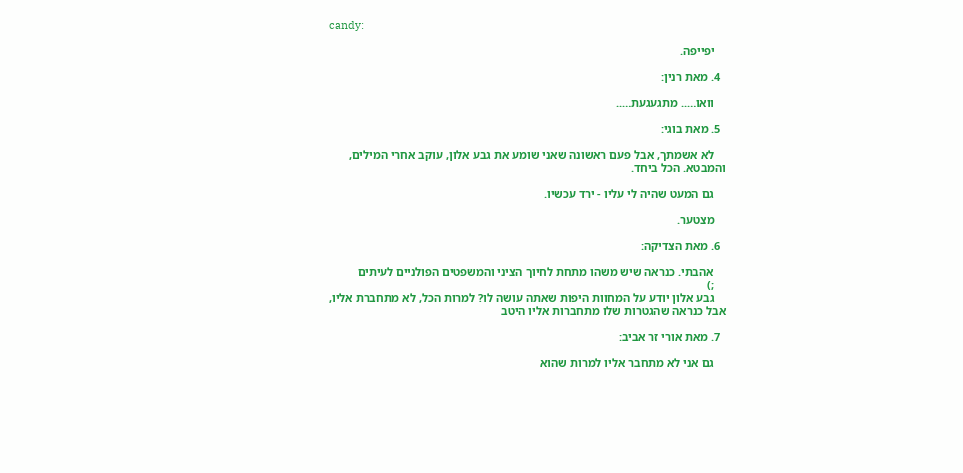candy:

    יפייפה.

  4. מאת רנין:

    וואו….. מתגעגעת…..

  5. מאת בוגי:

    לא אשמתך, אבל פעם ראשונה שאני שומע את גבע אלון, עוקב אחרי המילים, והמבטא. הכל ביחד.

    גם המעט שהיה לי עליו - ירד עכשיו.

    מצטער.

  6. מאת הצדיקה:

    אהבתי. כנראה שיש משהו מתחת לחיוך הציני והמשפטים הפולניים לעיתים
    ;)
    גבע אלון יודע על המחוות היפות שאתה עושה לו? למרות הכל, לא מתחברת אליו, אבל כנראה שהגטרות שלו מתחברות אליו היטב

  7. מאת אורי זר אביב:

    גם אני לא מתחבר אליו למרות שהוא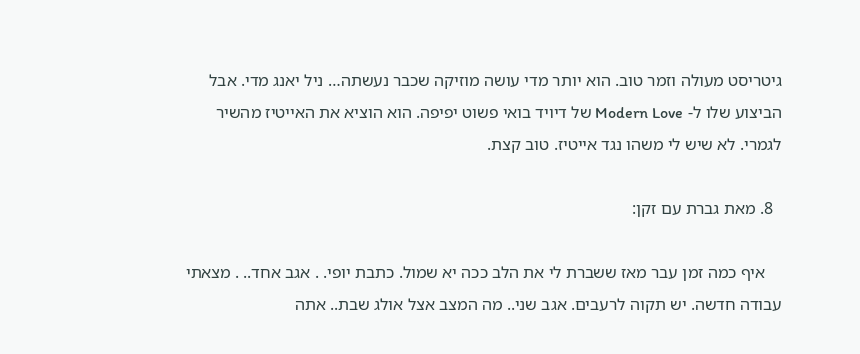גיטריסט מעולה וזמר טוב. הוא יותר מדי עושה מוזיקה שכבר נעשתה… ניל יאנג מדי. אבל הביצוע שלו ל- Modern Love של דיויד בואי פשוט יפיפה. הוא הוציא את האייטיז מהשיר לגמרי. לא שיש לי משהו נגד אייטיז. טוב קצת.

  8. מאת גברת עם זקן:

    איף כמה זמן עבר מאז ששברת לי את הלב ככה יא שמול. כתבת יופי. . אגב אחד.. . מצאתי עבודה חדשה. יש תקוה לרעבים. אגב שני.. מה המצב אצל אולג שבת.. אתה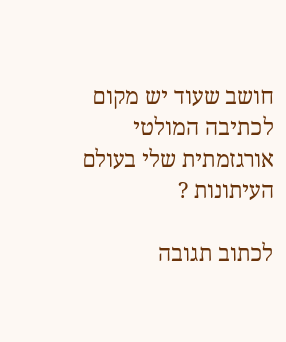חושב שעוד יש מקום לכתיבה המולטי אורגזמתית שלי בעולם העיתונות ?

לכתוב תגובה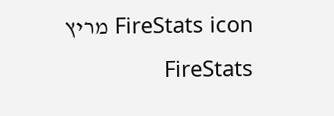FireStats icon מריץ FireStats